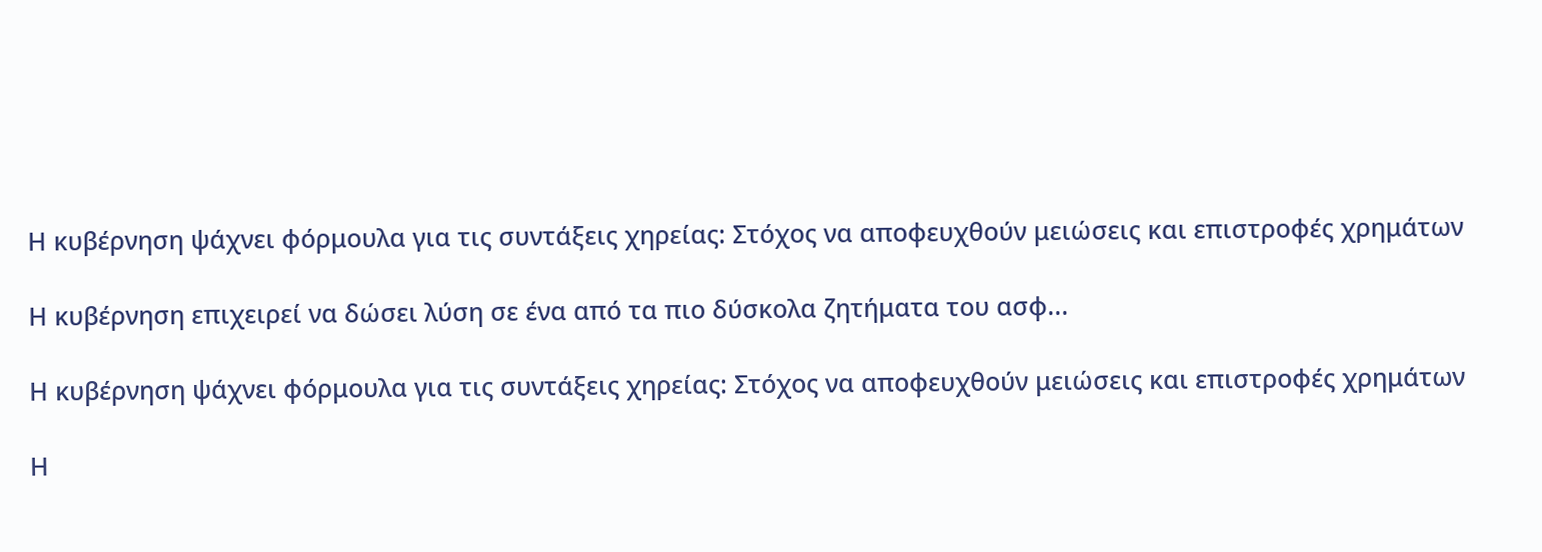Η κυβέρνηση ψάχνει φόρμουλα για τις συντάξεις χηρείας: Στόχος να αποφευχθούν μειώσεις και επιστροφές χρημάτων

Η κυβέρνηση επιχειρεί να δώσει λύση σε ένα από τα πιο δύσκολα ζητήματα του ασφ...

Η κυβέρνηση ψάχνει φόρμουλα για τις συντάξεις χηρείας: Στόχος να αποφευχθούν μειώσεις και επιστροφές χρημάτων

Η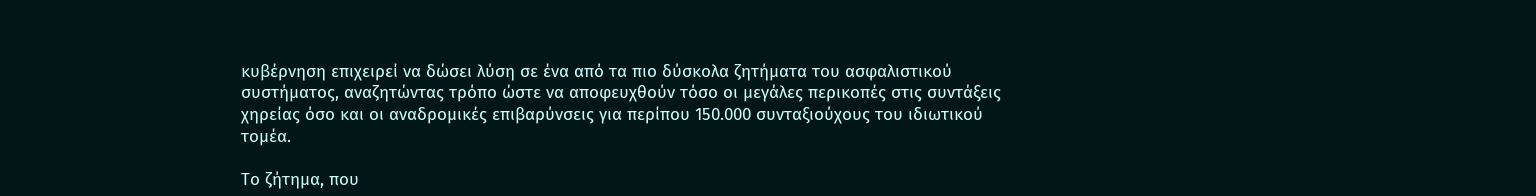κυβέρνηση επιχειρεί να δώσει λύση σε ένα από τα πιο δύσκολα ζητήματα του ασφαλιστικού συστήματος, αναζητώντας τρόπο ώστε να αποφευχθούν τόσο οι μεγάλες περικοπές στις συντάξεις χηρείας όσο και οι αναδρομικές επιβαρύνσεις για περίπου 150.000 συνταξιούχους του ιδιωτικού τομέα.

Το ζήτημα, που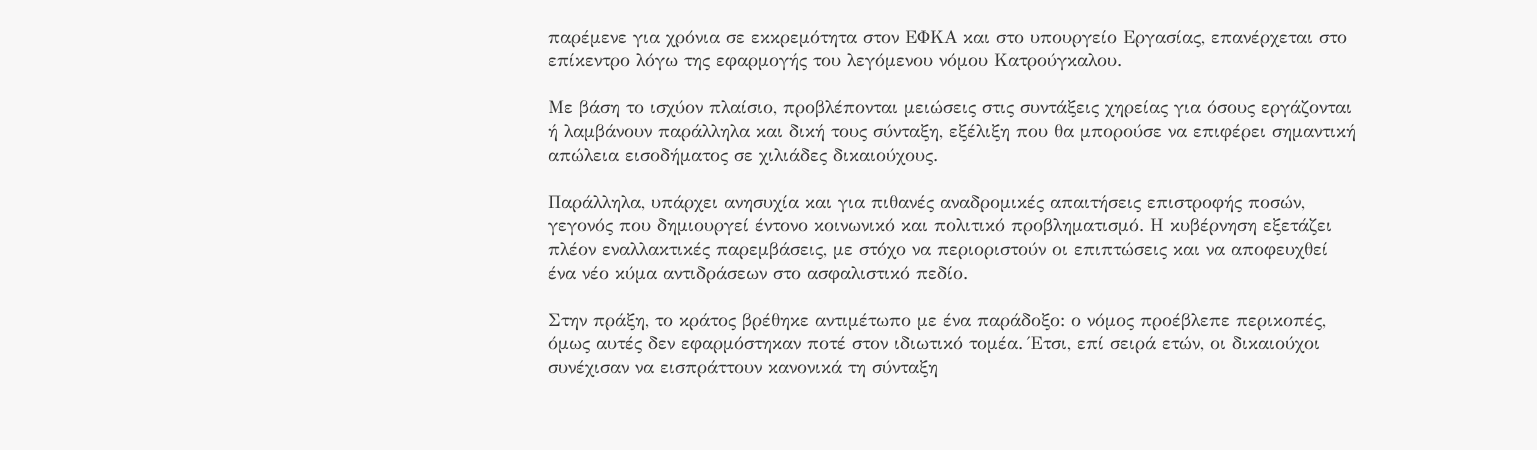παρέμενε για χρόνια σε εκκρεμότητα στον ΕΦΚΑ και στο υπουργείο Εργασίας, επανέρχεται στο επίκεντρο λόγω της εφαρμογής του λεγόμενου νόμου Κατρούγκαλου.

Με βάση το ισχύον πλαίσιο, προβλέπονται μειώσεις στις συντάξεις χηρείας για όσους εργάζονται ή λαμβάνουν παράλληλα και δική τους σύνταξη, εξέλιξη που θα μπορούσε να επιφέρει σημαντική απώλεια εισοδήματος σε χιλιάδες δικαιούχους.

Παράλληλα, υπάρχει ανησυχία και για πιθανές αναδρομικές απαιτήσεις επιστροφής ποσών, γεγονός που δημιουργεί έντονο κοινωνικό και πολιτικό προβληματισμό. Η κυβέρνηση εξετάζει πλέον εναλλακτικές παρεμβάσεις, με στόχο να περιοριστούν οι επιπτώσεις και να αποφευχθεί ένα νέο κύμα αντιδράσεων στο ασφαλιστικό πεδίο.

Στην πράξη, το κράτος βρέθηκε αντιμέτωπο με ένα παράδοξο: ο νόμος προέβλεπε περικοπές, όμως αυτές δεν εφαρμόστηκαν ποτέ στον ιδιωτικό τομέα. Έτσι, επί σειρά ετών, οι δικαιούχοι συνέχισαν να εισπράττουν κανονικά τη σύνταξη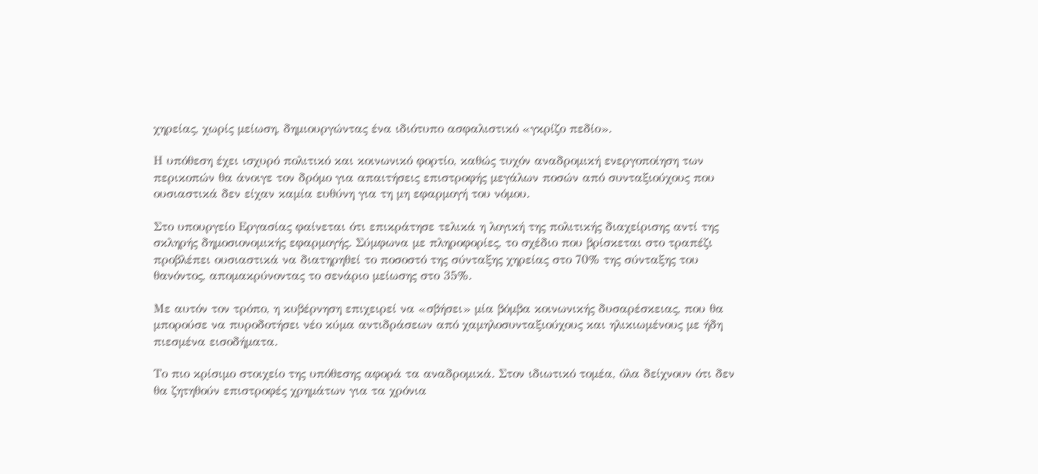χηρείας, χωρίς μείωση, δημιουργώντας ένα ιδιότυπο ασφαλιστικό «γκρίζο πεδίο».

Η υπόθεση έχει ισχυρό πολιτικό και κοινωνικό φορτίο, καθώς τυχόν αναδρομική ενεργοποίηση των περικοπών θα άνοιγε τον δρόμο για απαιτήσεις επιστροφής μεγάλων ποσών από συνταξιούχους που ουσιαστικά δεν είχαν καμία ευθύνη για τη μη εφαρμογή του νόμου.

Στο υπουργείο Εργασίας φαίνεται ότι επικράτησε τελικά η λογική της πολιτικής διαχείρισης αντί της σκληρής δημοσιονομικής εφαρμογής. Σύμφωνα με πληροφορίες, το σχέδιο που βρίσκεται στο τραπέζι προβλέπει ουσιαστικά να διατηρηθεί το ποσοστό της σύνταξης χηρείας στο 70% της σύνταξης του θανόντος, απομακρύνοντας το σενάριο μείωσης στο 35%.

Με αυτόν τον τρόπο, η κυβέρνηση επιχειρεί να «σβήσει» μία βόμβα κοινωνικής δυσαρέσκειας, που θα μπορούσε να πυροδοτήσει νέο κύμα αντιδράσεων από χαμηλοσυνταξιούχους και ηλικιωμένους με ήδη πιεσμένα εισοδήματα.

Το πιο κρίσιμο στοιχείο της υπόθεσης αφορά τα αναδρομικά. Στον ιδιωτικό τομέα, όλα δείχνουν ότι δεν θα ζητηθούν επιστροφές χρημάτων για τα χρόνια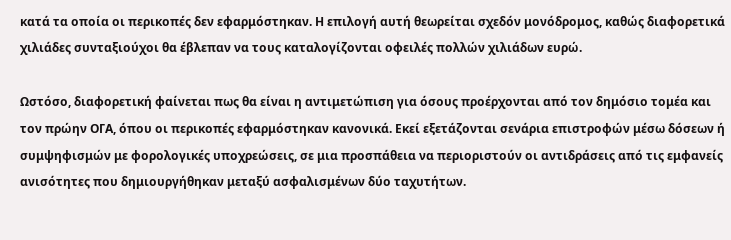κατά τα οποία οι περικοπές δεν εφαρμόστηκαν. Η επιλογή αυτή θεωρείται σχεδόν μονόδρομος, καθώς διαφορετικά χιλιάδες συνταξιούχοι θα έβλεπαν να τους καταλογίζονται οφειλές πολλών χιλιάδων ευρώ.

Ωστόσο, διαφορετική φαίνεται πως θα είναι η αντιμετώπιση για όσους προέρχονται από τον δημόσιο τομέα και τον πρώην ΟΓΑ, όπου οι περικοπές εφαρμόστηκαν κανονικά. Εκεί εξετάζονται σενάρια επιστροφών μέσω δόσεων ή συμψηφισμών με φορολογικές υποχρεώσεις, σε μια προσπάθεια να περιοριστούν οι αντιδράσεις από τις εμφανείς ανισότητες που δημιουργήθηκαν μεταξύ ασφαλισμένων δύο ταχυτήτων.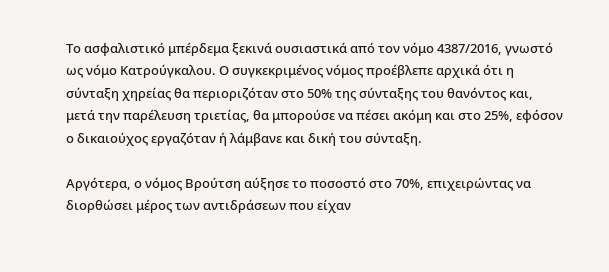Το ασφαλιστικό μπέρδεμα ξεκινά ουσιαστικά από τον νόμο 4387/2016, γνωστό ως νόμο Κατρούγκαλου. Ο συγκεκριμένος νόμος προέβλεπε αρχικά ότι η σύνταξη χηρείας θα περιοριζόταν στο 50% της σύνταξης του θανόντος και, μετά την παρέλευση τριετίας, θα μπορούσε να πέσει ακόμη και στο 25%, εφόσον ο δικαιούχος εργαζόταν ή λάμβανε και δική του σύνταξη.

Αργότερα, ο νόμος Βρούτση αύξησε το ποσοστό στο 70%, επιχειρώντας να διορθώσει μέρος των αντιδράσεων που είχαν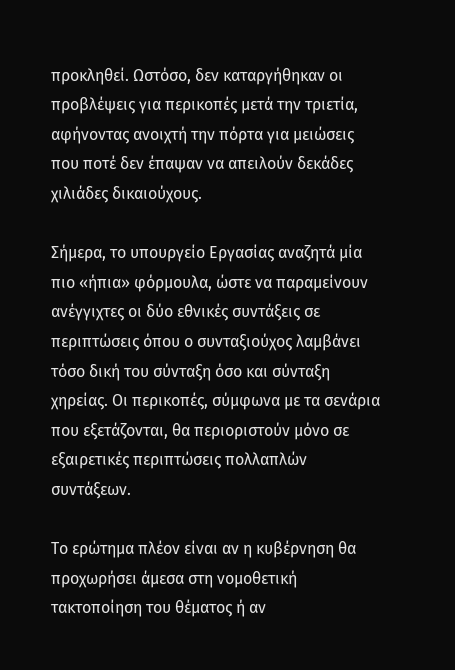προκληθεί. Ωστόσο, δεν καταργήθηκαν οι προβλέψεις για περικοπές μετά την τριετία, αφήνοντας ανοιχτή την πόρτα για μειώσεις που ποτέ δεν έπαψαν να απειλούν δεκάδες χιλιάδες δικαιούχους.

Σήμερα, το υπουργείο Εργασίας αναζητά μία πιο «ήπια» φόρμουλα, ώστε να παραμείνουν ανέγγιχτες οι δύο εθνικές συντάξεις σε περιπτώσεις όπου ο συνταξιούχος λαμβάνει τόσο δική του σύνταξη όσο και σύνταξη χηρείας. Οι περικοπές, σύμφωνα με τα σενάρια που εξετάζονται, θα περιοριστούν μόνο σε εξαιρετικές περιπτώσεις πολλαπλών συντάξεων.

Το ερώτημα πλέον είναι αν η κυβέρνηση θα προχωρήσει άμεσα στη νομοθετική τακτοποίηση του θέματος ή αν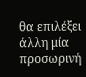θα επιλέξει άλλη μία προσωρινή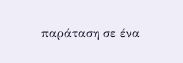παράταση σε ένα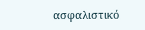ασφαλιστικό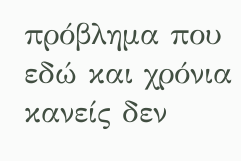πρόβλημα που εδώ και χρόνια κανείς δεν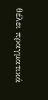θέλει πραγματικά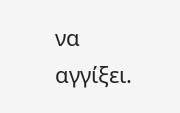να αγγίξει.